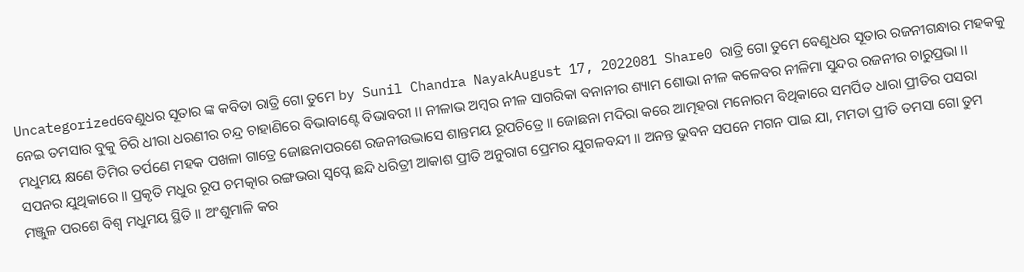Uncategorizedବେଣୁଧର ସୂତାର ଙ୍କ କବିତା ରାତ୍ରି ଗୋ ତୁମେ by Sunil Chandra NayakAugust 17, 2022081 Share0 ରାତ୍ରି ଗୋ ତୁମେ ବେଣୁଧର ସୂତାର ରଜନୀଗନ୍ଧାର ମହକକୁ ନେଇ ତମସାର ବୁକୁ ଚିରି ଧୀରା ଧରଣୀର ଚନ୍ଦ୍ର ଚାହାଣିରେ ବିଭାବାଣ୍ଟେ ବିଭାବରୀ ।। ନୀଳାଭ ଅମ୍ବର ନୀଳ ସାଗରିକା ବନାନୀର ଶ୍ୟାମ ଶୋଭା ନୀଳ କଳେବର ନୀଳିମା ସୁନ୍ଦର ରଜନୀର ଚାରୁପ୍ରଭା ।। ମଧୁମୟ କ୍ଷଣେ ତିମିର ତର୍ପଣେ ମହକ ପଖଳା ଗାତ୍ରେ ଜୋଛନାପରଶେ ରଜନୀଉଦ୍ଭାସେ ଶାନ୍ତମୟ ରୂପଚିତ୍ରେ ।। ଜୋଛନା ମଦିରା କରେ ଆତ୍ମହରା ମନୋରମ ବିଥିକାରେ ସମର୍ପିତ ଧାରା ପ୍ରୀତିର ପସରା ସପନର ଯୁଥିକାରେ ।। ପ୍ରକୃତି ମଧୁର ରୂପ ଚମତ୍କାର ରଙ୍ଗଭରା ସ୍ବପ୍ନେ ଛନ୍ଦି ଧରିତ୍ରୀ ଆକାଶ ପ୍ରୀତି ଅନୁରାଗ ପ୍ରେମର ଯୁଗଳବନ୍ଦୀ ।। ଅନନ୍ତ ଭୁବନ ସପନେ ମଗନ ପାଇ ଯା, ମମତା ପ୍ରୀତି ତମସା ଗୋ ତୁମ ମଞ୍ଜୁଳ ପରଶେ ବିଶ୍ବ ମଧୁମୟ ସ୍ଥିତି ।। ଅଂଶୁମାଳି କର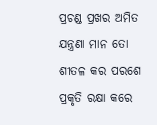ପ୍ରଚଣ୍ଡ ପ୍ରଖର ଅମିତ ଯନ୍ତ୍ରଣା ମାନ ତୋ ଶୀତଳ କର ପରଶେ ପ୍ରକୃତି ରକ୍ଷା କରେ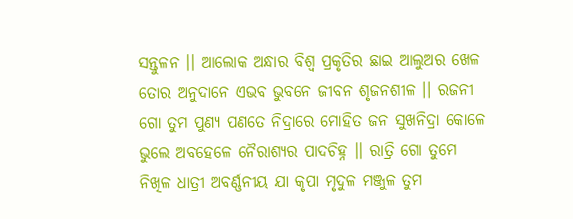ସନ୍ତୁଳନ ।। ଆଲୋକ ଅନ୍ଧାର ବିଶ୍ବ ପ୍ରକୃତିର ଛାଇ ଆଲୁଅର ଖେଳ ତୋର ଅନୁଦାନେ ଏଭବ ଭୁବନେ ଜୀବନ ଶୃଜନଶୀଳ ।। ରଜନୀ ଗୋ ତୁମ ପୁଣ୍ୟ ପଣତେ ନିଦ୍ରାରେ ମୋହିତ ଜନ ସୁଖନିଦ୍ରା କୋଳେ ଭୁଲେ ଅବହେଳେ ନୈରାଶ୍ୟର ପାଦଚିହ୍ନ ।। ରାତ୍ରି ଗୋ ତୁମେ ନିଖିଳ ଧାତ୍ରୀ ଅବର୍ଣ୍ଣନୀୟ ଯା କୃପା ମୃଦୁଳ ମଞ୍ଜୁଳ ତୁମ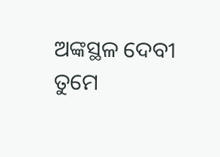ଅଙ୍କସ୍ଥଳ ଦେବୀ ତୁମେ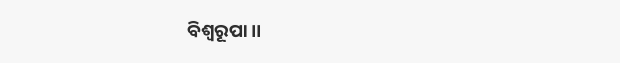ବିଶ୍ବରୂପା ।।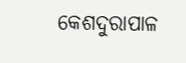କେଶଦୁରାପାଳ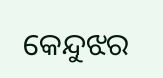କେନ୍ଦୁଝର